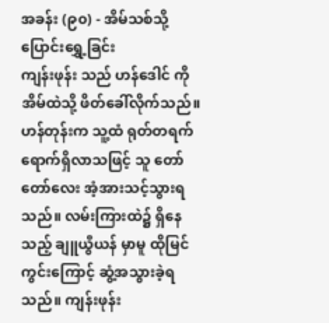အခန်း (၉၀) - အိမ်သစ်သို့ ပြောင်းရွှေ့ခြင်း
ကျန်းဖုန်း သည် ဟန်ဒေါင် ကို အိမ်ထဲသို့ ဖိတ်ခေါ်လိုက်သည်။ ဟန်တုန်းက သူ့ထံ ရုတ်တရက် ရောက်ရှိလာသဖြင့် သူ တော်တော်လေး အံ့အားသင့်သွားရသည်။ လမ်းကြားထဲ၌ ရှိနေသည့် ချူယွီယန် မှာမူ ထိုမြင်ကွင်းကြောင့် ဆွံ့အသွားခဲ့ရသည်။ ကျန်းဖုန်း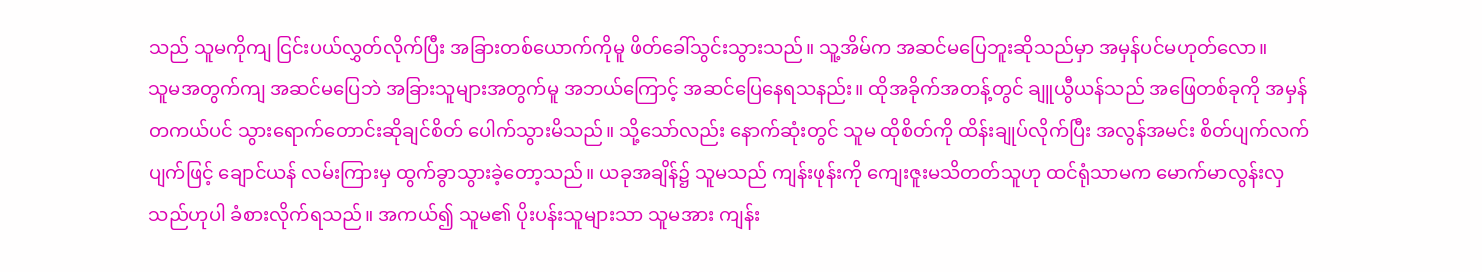သည် သူမကိုကျ ငြင်းပယ်လွှတ်လိုက်ပြီး အခြားတစ်ယောက်ကိုမူ ဖိတ်ခေါ်သွင်းသွားသည်။ သူ့အိမ်က အဆင်မပြေဘူးဆိုသည်မှာ အမှန်ပင်မဟုတ်လော။
သူမအတွက်ကျ အဆင်မပြေဘဲ အခြားသူများအတွက်မူ အဘယ်ကြောင့် အဆင်ပြေနေရသနည်း။ ထိုအခိုက်အတန့်တွင် ချူယွီယန်သည် အဖြေတစ်ခုကို အမှန်တကယ်ပင် သွားရောက်တောင်းဆိုချင်စိတ် ပေါက်သွားမိသည်။ သို့သော်လည်း နောက်ဆုံးတွင် သူမ ထိုစိတ်ကို ထိန်းချုပ်လိုက်ပြီး အလွန်အမင်း စိတ်ပျက်လက်ပျက်ဖြင့် ချောင်ယန် လမ်းကြားမှ ထွက်ခွာသွားခဲ့တော့သည်။ ယခုအချိန်၌ သူမသည် ကျန်းဖုန်းကို ကျေးဇူးမသိတတ်သူဟု ထင်ရုံသာမက မောက်မာလွန်းလှသည်ဟုပါ ခံစားလိုက်ရသည်။ အကယ်၍ သူမ၏ ပိုးပန်းသူများသာ သူမအား ကျန်း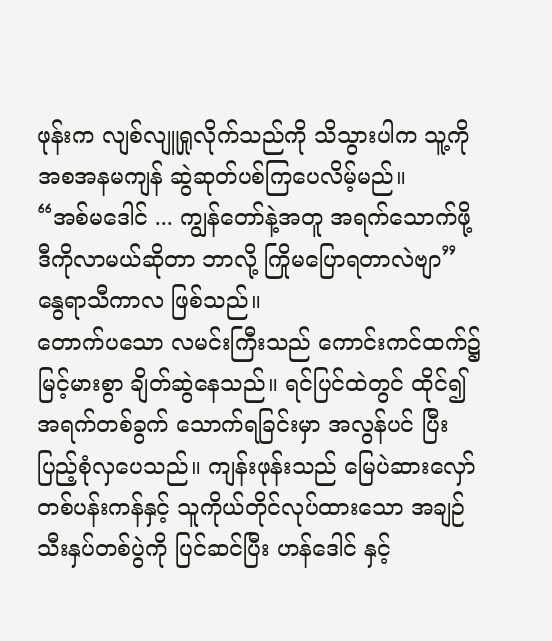ဖုန်းက လျစ်လျူရှုလိုက်သည်ကို သိသွားပါက သူ့ကို အစအနမကျန် ဆွဲဆုတ်ပစ်ကြပေလိမ့်မည်။
“အစ်မဒေါင် ... ကျွန်တော်နဲ့အတူ အရက်သောက်ဖို့ ဒီကိုလာမယ်ဆိုတာ ဘာလို့ ကြိုမပြောရတာလဲဗျာ”
နွေရာသီကာလ ဖြစ်သည်။
တောက်ပသော လမင်းကြီးသည် ကောင်းကင်ထက်၌ မြင့်မားစွာ ချိတ်ဆွဲနေသည်။ ရင်ပြင်ထဲတွင် ထိုင်၍ အရက်တစ်ခွက် သောက်ရခြင်းမှာ အလွန်ပင် ပြီးပြည့်စုံလှပေသည်။ ကျန်းဖုန်းသည် မြေပဲဆားလှော် တစ်ပန်းကန်နှင့် သူကိုယ်တိုင်လုပ်ထားသော အချဉ်သီးနှပ်တစ်ပွဲကို ပြင်ဆင်ပြီး ဟန်ဒေါင် နှင့်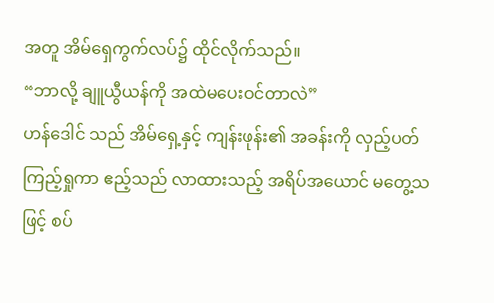အတူ အိမ်ရှေကွက်လပ်၌ ထိုင်လိုက်သည်။
“ဘာလို့ ချူယွီယန်ကို အထဲမပေးဝင်တာလဲ”
ဟန်ဒေါင် သည် အိမ်ရှေ့နှင့် ကျန်းဖုန်း၏ အခန်းကို လှည့်ပတ်ကြည့်ရှုကာ ဧည့်သည် လာထားသည့် အရိပ်အယောင် မတွေ့သဖြင့် စပ်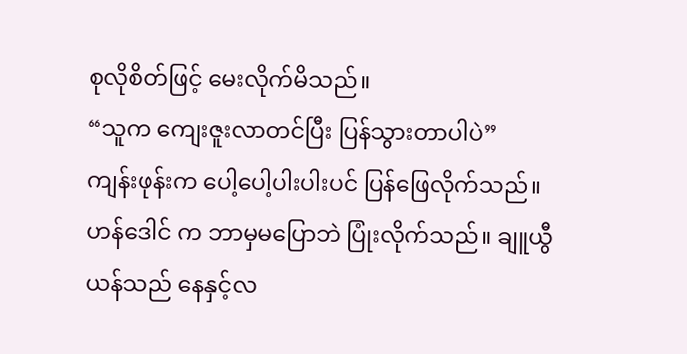စုလိုစိတ်ဖြင့် မေးလိုက်မိသည်။
“သူက ကျေးဇူးလာတင်ပြီး ပြန်သွားတာပါပဲ”
ကျန်းဖုန်းက ပေါ့ပေါ့ပါးပါးပင် ပြန်ဖြေလိုက်သည်။ ဟန်ဒေါင် က ဘာမှမပြောဘဲ ပြုံးလိုက်သည်။ ချူယွီယန်သည် နေနှင့်လ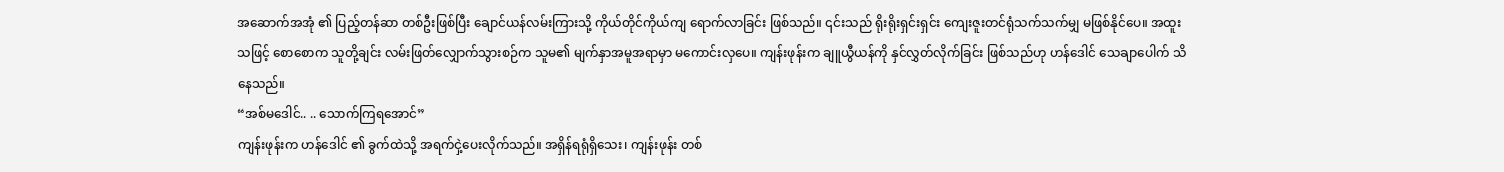အဆောက်အအုံ ၏ ပြည့်တန်ဆာ တစ်ဦးဖြစ်ပြီး ချောင်ယန်လမ်းကြားသို့ ကိုယ်တိုင်ကိုယ်ကျ ရောက်လာခြင်း ဖြစ်သည်။ ၎င်းသည် ရိုးရိုးရှင်းရှင်း ကျေးဇူးတင်ရုံသက်သက်မျှ မဖြစ်နိုင်ပေ။ အထူးသဖြင့် စောစောက သူတို့ချင်း လမ်းဖြတ်လျှောက်သွားစဉ်က သူမ၏ မျက်နှာအမူအရာမှာ မကောင်းလှပေ။ ကျန်းဖုန်းက ချူယွီယန်ကို နှင်လွှတ်လိုက်ခြင်း ဖြစ်သည်ဟု ဟန်ဒေါင် သေချာပေါက် သိနေသည်။
“အစ်မဒေါင်.. .. သောက်ကြရအောင်”
ကျန်းဖုန်းက ဟန်ဒေါင် ၏ ခွက်ထဲသို့ အရက်ငှဲ့ပေးလိုက်သည်။ အရှိန်ရရုံရှိသေး၊ ကျန်းဖုန်း တစ်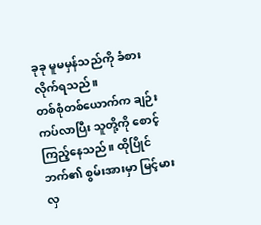ခုခု မူမမှန်သည်ကို ခံစားလိုက်ရသည်။
တစ်စုံတစ်ယောက်က ချဉ်းကပ်လာပြီး သူတို့ကို စောင့်ကြည့်နေသည်။ ထိုပြိုင်ဘက်၏ စွမ်းအားမှာ မြင့်မားလှ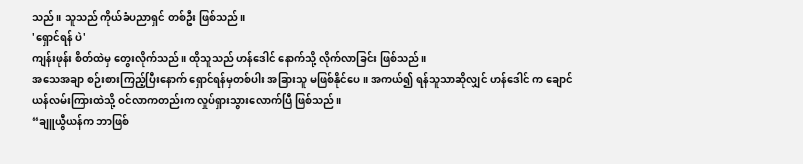သည်။ သူသည် ကိုယ်ခံပညာရှင် တစ်ဦး ဖြစ်သည်။
'ရှောင်ရန် ပဲ'
ကျန်းဖုန်း စိတ်ထဲမှ တွေးလိုက်သည်။ ထိုသူသည် ဟန်ဒေါင် နောက်သို့ လိုက်လာခြင်း ဖြစ်သည်။
အသေအချာ စဉ်းစားကြည့်ပြီးနောက် ရှောင်ရန်မှတစ်ပါး အခြားသူ မဖြစ်နိုင်ပေ။ အကယ်၍ ရန်သူသာဆိုလျှင် ဟန်ဒေါင် က ချောင်ယန်လမ်းကြားထဲသို့ ဝင်လာကတည်းက လှုပ်ရှားသွားလောက်ပြီ ဖြစ်သည်။
“ချူယွီယန်က ဘာဖြစ်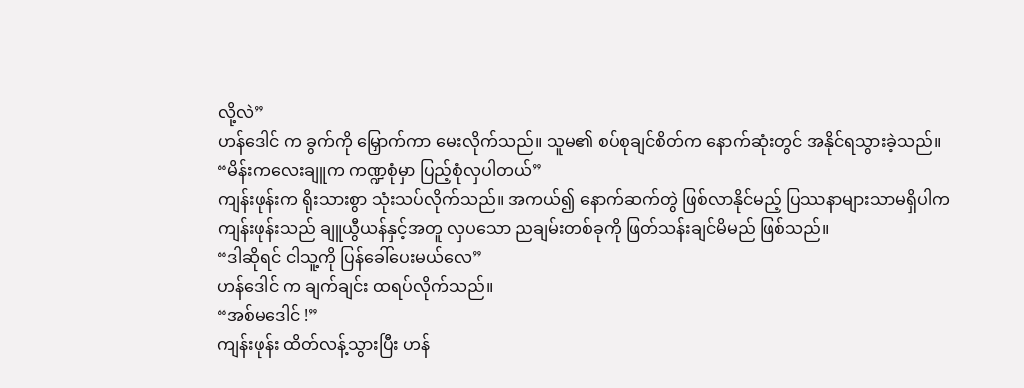လို့လဲ”
ဟန်ဒေါင် က ခွက်ကို မြှောက်ကာ မေးလိုက်သည်။ သူမ၏ စပ်စုချင်စိတ်က နောက်ဆုံးတွင် အနိုင်ရသွားခဲ့သည်။
“မိန်းကလေးချူက ကဏ္ဍစုံမှာ ပြည့်စုံလှပါတယ်”
ကျန်းဖုန်းက ရိုးသားစွာ သုံးသပ်လိုက်သည်။ အကယ်၍ နောက်ဆက်တွဲ ဖြစ်လာနိုင်မည့် ပြဿနာများသာမရှိပါက ကျန်းဖုန်းသည် ချူယွီယန်နှင့်အတူ လှပသော ညချမ်းတစ်ခုကို ဖြတ်သန်းချင်မိမည် ဖြစ်သည်။
“ဒါဆိုရင် ငါသူ့ကို ပြန်ခေါ်ပေးမယ်လေ”
ဟန်ဒေါင် က ချက်ချင်း ထရပ်လိုက်သည်။
“အစ်မဒေါင် !”
ကျန်းဖုန်း ထိတ်လန့်သွားပြီး ဟန်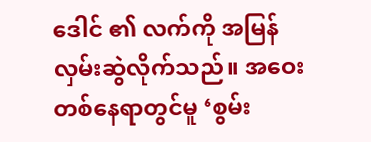ဒေါင် ၏ လက်ကို အမြန်လှမ်းဆွဲလိုက်သည်။ အဝေးတစ်နေရာတွင်မူ ‘စွမ်း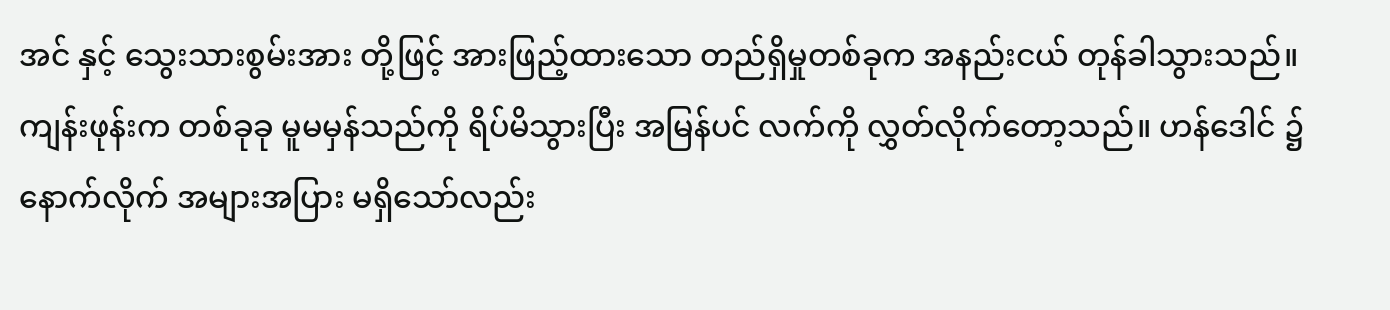အင် နှင့် သွေးသားစွမ်းအား တို့ဖြင့် အားဖြည့်ထားသော တည်ရှိမှုတစ်ခုက အနည်းငယ် တုန်ခါသွားသည်။ ကျန်းဖုန်းက တစ်ခုခု မူမမှန်သည်ကို ရိပ်မိသွားပြီး အမြန်ပင် လက်ကို လွှတ်လိုက်တော့သည်။ ဟန်ဒေါင် ၌ နောက်လိုက် အများအပြား မရှိသော်လည်း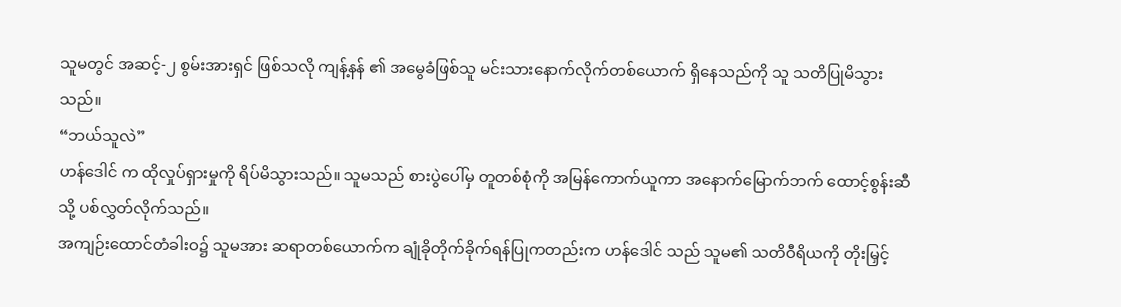သူမတွင် အဆင့်-၂ စွမ်းအားရှင် ဖြစ်သလို ကျန့်နန် ၏ အမွေခံဖြစ်သူ မင်းသားနောက်လိုက်တစ်ယောက် ရှိနေသည်ကို သူ သတိပြုမိသွားသည်။
“ဘယ်သူလဲ”
ဟန်ဒေါင် က ထိုလှုပ်ရှားမှုကို ရိပ်မိသွားသည်။ သူမသည် စားပွဲပေါ်မှ တူတစ်စုံကို အမြန်ကောက်ယူကာ အနောက်မြောက်ဘက် ထောင့်စွန်းဆီသို့ ပစ်လွှတ်လိုက်သည်။
အကျဉ်းထောင်တံခါးဝ၌ သူမအား ဆရာတစ်ယောက်က ချုံခိုတိုက်ခိုက်ရန်ပြုကတည်းက ဟန်ဒေါင် သည် သူမ၏ သတိဝီရိယကို တိုးမြှင့်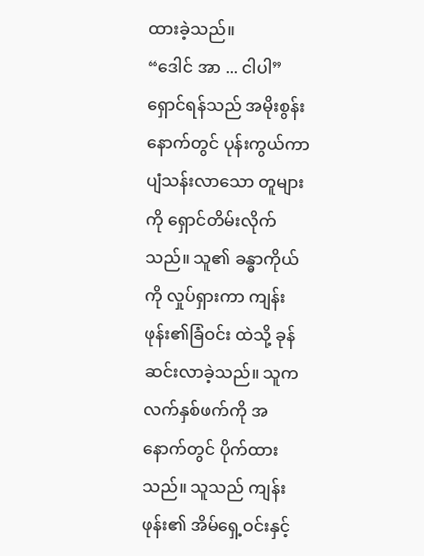ထားခဲ့သည်။
“ဒေါင် အာ ... ငါပါ”
ရှောင်ရန်သည် အမိုးစွန်းနောက်တွင် ပုန်းကွယ်ကာ ပျံသန်းလာသော တူများကို ရှောင်တိမ်းလိုက်သည်။ သူ၏ ခန္ဓာကိုယ်ကို လှုပ်ရှားကာ ကျန်းဖုန်း၏ခြံဝင်း ထဲသို့ ခုန်ဆင်းလာခဲ့သည်။ သူက လက်နှစ်ဖက်ကို အနောက်တွင် ပိုက်ထားသည်။ သူသည် ကျန်းဖုန်း၏ အိမ်ရှေ့ဝင်းနှင့်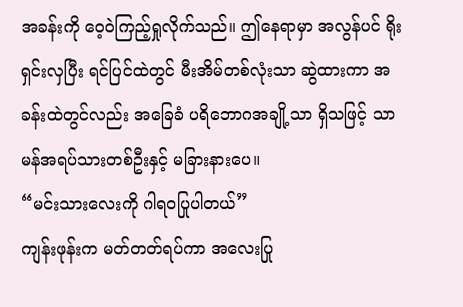အခန်းကို ဝေ့ဝဲကြည့်ရှုလိုက်သည်။ ဤနေရာမှာ အလွန်ပင် ရိုးရှင်းလှပြီး ရင်ပြင်ထဲတွင် မီးအိမ်တစ်လုံးသာ ဆွဲထားကာ အခန်းထဲတွင်လည်း အခြေခံ ပရိဘောဂအချို့သာ ရှိသဖြင့် သာမန်အရပ်သားတစ်ဦးနှင့် မခြားနားပေ။
“မင်းသားလေးကို ဂါရဝပြုပါတယ်”
ကျန်းဖုန်းက မတ်တတ်ရပ်ကာ အလေးပြု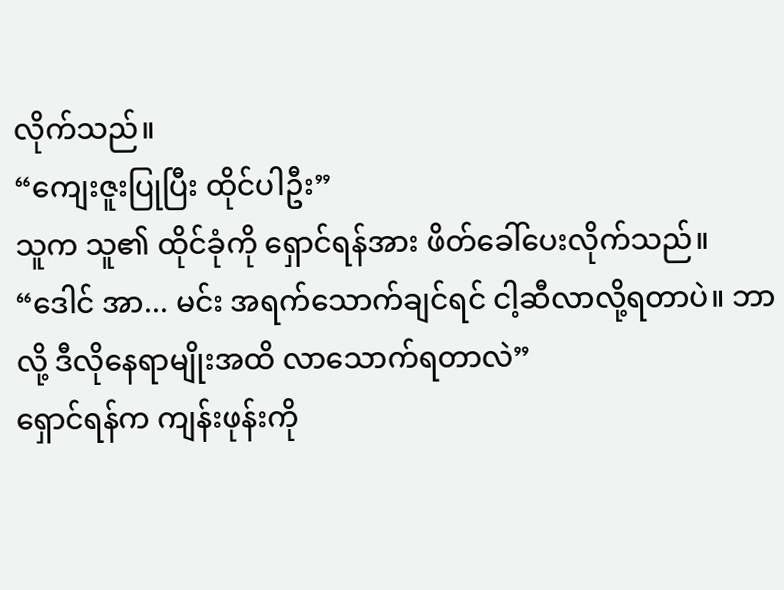လိုက်သည်။
“ကျေးဇူးပြုပြီး ထိုင်ပါဦး”
သူက သူ၏ ထိုင်ခုံကို ရှောင်ရန်အား ဖိတ်ခေါ်ပေးလိုက်သည်။
“ဒေါင် အာ... မင်း အရက်သောက်ချင်ရင် ငါ့ဆီလာလို့ရတာပဲ။ ဘာလို့ ဒီလိုနေရာမျိုးအထိ လာသောက်ရတာလဲ”
ရှောင်ရန်က ကျန်းဖုန်းကို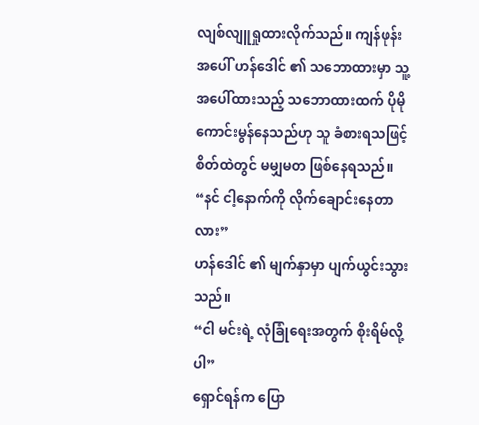လျစ်လျူရှုထားလိုက်သည်။ ကျန်ဖုန်းအပေါ် ဟန်ဒေါင် ၏ သဘောထားမှာ သူ့အပေါ်ထားသည့် သဘောထားထက် ပိုမိုကောင်းမွန်နေသည်ဟု သူ ခံစားရသဖြင့် စိတ်ထဲတွင် မမျှမတ ဖြစ်နေရသည်။
“နင် ငါ့နောက်ကို လိုက်ချောင်းနေတာလား”
ဟန်ဒေါင် ၏ မျက်နှာမှာ ပျက်ယွင်းသွားသည်။
“ငါ မင်းရဲ့ လုံခြုံရေးအတွက် စိုးရိမ်လို့ပါ”
ရှောင်ရန်က ပြော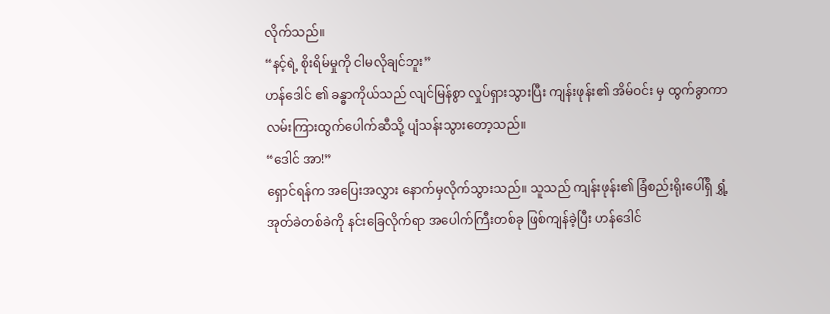လိုက်သည်။
“နင့်ရဲ့ စိုးရိမ်မှုကို ငါမလိုချင်ဘူး”
ဟန်ဒေါင် ၏ ခန္ဓာကိုယ်သည် လျင်မြန်စွာ လှုပ်ရှားသွားပြီး ကျန်းဖုန်း၏ အိမ်ဝင်း မှ ထွက်ခွာကာ လမ်းကြားထွက်ပေါက်ဆီသို့ ပျံသန်းသွားတော့သည်။
“ဒေါင် အာ!”
ရှောင်ရန်က အပြေးအလွှား နောက်မှလိုက်သွားသည်။ သူသည် ကျန်းဖုန်း၏ ခြံစည်းရိုးပေါ်ရှိ ရွှံ့အုတ်ခဲတစ်ခဲကို နင်းခြေလိုက်ရာ အပေါက်ကြီးတစ်ခု ဖြစ်ကျန်ခဲ့ပြီး ဟန်ဒေါင်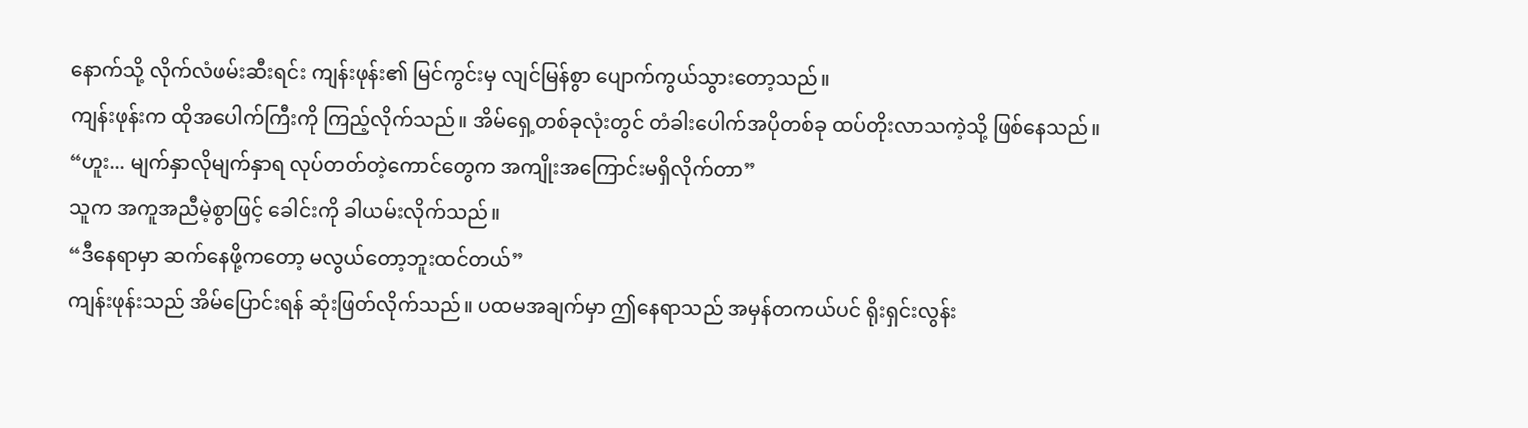နောက်သို့ လိုက်လံဖမ်းဆီးရင်း ကျန်းဖုန်း၏ မြင်ကွင်းမှ လျင်မြန်စွာ ပျောက်ကွယ်သွားတော့သည်။
ကျန်းဖုန်းက ထိုအပေါက်ကြီးကို ကြည့်လိုက်သည်။ အိမ်ရှေ့တစ်ခုလုံးတွင် တံခါးပေါက်အပိုတစ်ခု ထပ်တိုးလာသကဲ့သို့ ဖြစ်နေသည်။
“ဟူး... မျက်နှာလိုမျက်နှာရ လုပ်တတ်တဲ့ကောင်တွေက အကျိုးအကြောင်းမရှိလိုက်တာ”
သူက အကူအညီမဲ့စွာဖြင့် ခေါင်းကို ခါယမ်းလိုက်သည်။
“ဒီနေရာမှာ ဆက်နေဖို့ကတော့ မလွယ်တော့ဘူးထင်တယ်”
ကျန်းဖုန်းသည် အိမ်ပြောင်းရန် ဆုံးဖြတ်လိုက်သည်။ ပထမအချက်မှာ ဤနေရာသည် အမှန်တကယ်ပင် ရိုးရှင်းလွန်း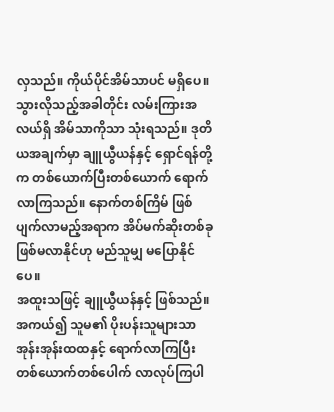လှသည်။ ကိုယ်ပိုင်အိမ်သာပင် မရှိပေ။ သွားလိုသည့်အခါတိုင်း လမ်းကြားအလယ်ရှိ အိမ်သာကိုသာ သုံးရသည်။ ဒုတိယအချက်မှာ ချူယွီယန်နှင့် ရှောင်ရန်တို့က တစ်ယောက်ပြီးတစ်ယောက် ရောက်လာကြသည်။ နောက်တစ်ကြိမ် ဖြစ်ပျက်လာမည့်အရာက အိပ်မက်ဆိုးတစ်ခု ဖြစ်မလာနိုင်ဟု မည်သူမျှ မပြောနိုင်ပေ။
အထူးသဖြင့် ချူယွီယန်နှင့် ဖြစ်သည်။ အကယ်၍ သူမ၏ ပိုးပန်းသူများသာ အုန်းအုန်းထထနှင့် ရောက်လာကြပြီး တစ်ယောက်တစ်ပေါက် လာလုပ်ကြပါ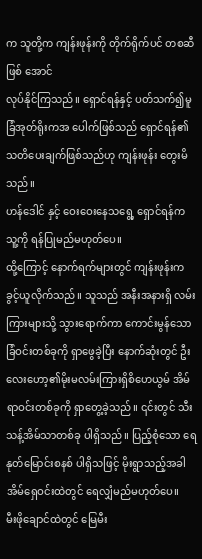က သူတို့က ကျန်းဖုန်းကို တိုက်ရိုက်ပင် တစဆီဖြစ် အောင်
လုပ်နိုင်ကြသည်။ ရှောင်ရန်နှင့် ပတ်သက်၍မူ ခြံအုတ်ရိုးကအ ပေါက်ဖြစ်သည် ရှောင်ရန်၏ သတိပေးချက်ဖြစ်သည်ဟု ကျန်းဖုန်း တွေးမိသည်။
ဟန်ဒေါင် နှင့် ဝေးဝေးနေသရွေ့ ရှောင်ရန်က သူ့ကို ရန်ပြုမည်မဟုတ်ပေ။
ထို့ကြောင့် နောက်ရက်များတွင် ကျန်းဖုန်းက ခွင့်ယူလိုက်သည်။ သူသည် အနီးအနားရှိ လမ်းကြားများသို့ သွားရောက်ကာ ကောင်းမွန်သော ခြံဝင်းတစ်ခုကို ရှာဖွေခဲ့ပြီး နောက်ဆုံးတွင် ဦးလေးဟော့၏မိုးမလမ်းကြားရှိစိဟေယွမ် အိမ်ရာဝင်းတစ်ခုကို ရှာတွေ့ခဲ့သည်။ ၎င်းတွင် သီးသန့်အိမ်သာတစ်ခု ပါရှိသည်။ ပြည့်စုံသော ရေနုတ်မြောင်းစနစ် ပါရှိသဖြင့် မိုးရွာသည့်အခါ အိမ်ရှေဝင်းထဲတွင် ရေလျှံမည်မဟုတ်ပေ။
မီးဖိုချောင်ထဲတွင် မြေမီး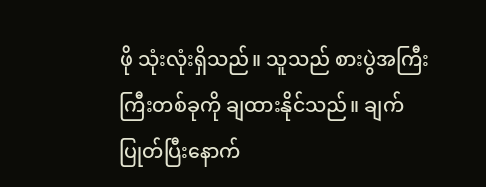ဖို သုံးလုံးရှိသည်။ သူသည် စားပွဲအကြီးကြီးတစ်ခုကို ချထားနိုင်သည်။ ချက်ပြုတ်ပြီးနောက်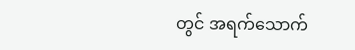တွင် အရက်သောက်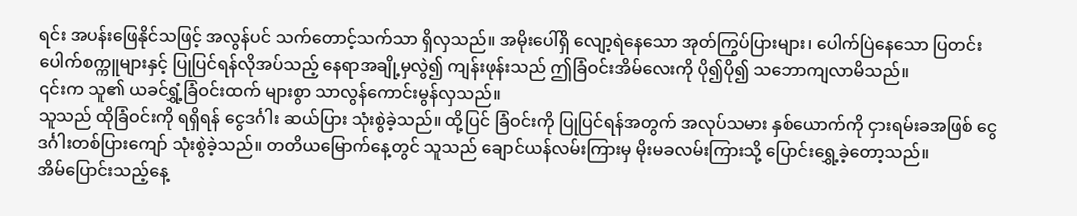ရင်း အပန်းဖြေနိုင်သဖြင့် အလွန်ပင် သက်တောင့်သက်သာ ရှိလှသည်။ အမိုးပေါ်ရှိ လျော့ရဲနေသော အုတ်ကြွပ်ပြားများ၊ ပေါက်ပြဲနေသော ပြတင်းပေါက်စက္ကူများနှင့် ပြုပြင်ရန်လိုအပ်သည့် နေရာအချို့မှလွဲ၍ ကျန်းဖုန်းသည် ဤခြံဝင်းအိမ်လေးကို ပို၍ပို၍ သဘောကျလာမိသည်။
၎င်းက သူ၏ ယခင်ရွှံ့ခြံဝင်းထက် များစွာ သာလွန်ကောင်းမွန်လှသည်။
သူသည် ထိုခြံဝင်းကို ရရှိရန် ငွေဒင်္ဂါး ဆယ်ပြား သုံးစွဲခဲ့သည်။ ထို့ပြင် ခြံဝင်းကို ပြုပြင်ရန်အတွက် အလုပ်သမား နှစ်ယောက်ကို ငှားရမ်းခအဖြစ် ငွေဒင်္ဂါးတစ်ပြားကျော် သုံးစွဲခဲ့သည်။ တတိယမြောက်နေ့တွင် သူသည် ချောင်ယန်လမ်းကြားမှ မိုးမခလမ်းကြားသို့ ပြောင်းရွှေ့ခဲ့တော့သည်။
အိမ်ပြောင်းသည့်နေ့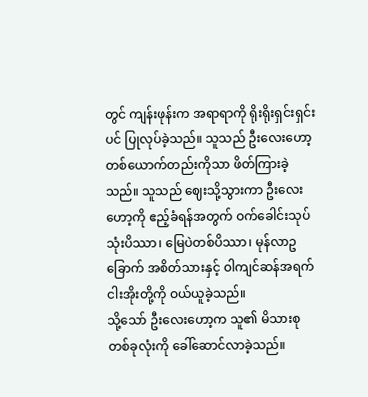တွင် ကျန်းဖုန်းက အရာရာကို ရိုးရိုးရှင်းရှင်းပင် ပြုလုပ်ခဲ့သည်။ သူသည် ဦးလေးဟော့တစ်ယောက်တည်းကိုသာ ဖိတ်ကြားခဲ့သည်။ သူသည် ဈေးသို့သွားကာ ဦးလေးဟော့ကို ဧည့်ခံရန်အတွက် ဝက်ခေါင်းသုပ် သုံးပိဿာ၊ မြေပဲတစ်ပိဿာ၊ မုန်လာဥခြောက် အစိတ်သားနှင့် ဝါကျင်ဆန်အရက် ငါးအိုးတို့ကို ဝယ်ယူခဲ့သည်။
သို့သော် ဦးလေးဟော့က သူ၏ မိသားစုတစ်ခုလုံးကို ခေါ်ဆောင်လာခဲ့သည်။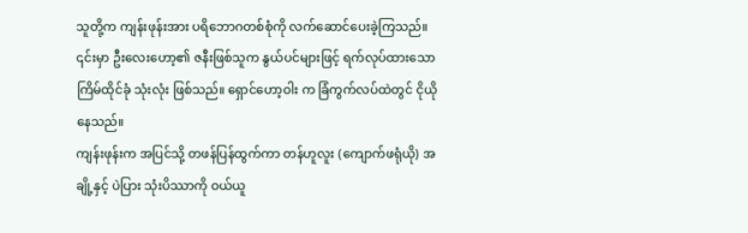သူတို့က ကျန်းဖုန်းအား ပရိဘောဂတစ်စုံကို လက်ဆောင်ပေးခဲ့ကြသည်။ ၎င်းမှာ ဦးလေးဟော့၏ ဇနီးဖြစ်သူက နွယ်ပင်များဖြင့် ရက်လုပ်ထားသော ကြိမ်ထိုင်ခုံ သုံးလုံး ဖြစ်သည်။ ရှောင်ဟော့ဝါး က ခြံကွက်လပ်ထဲတွင် ငိုယိုနေသည်။
ကျန်းဖုန်းက အပြင်သို့ တဖန်ပြန်ထွက်ကာ တန်ဟူလူး (ကျောက်ဖရုံယို) အချို့နှင့် ပဲပြား သုံးပိဿာကို ဝယ်ယူ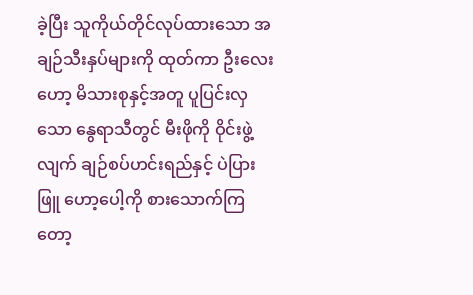ခဲ့ပြီး သူကိုယ်တိုင်လုပ်ထားသော အချဉ်သီးနှပ်များကို ထုတ်ကာ ဦးလေးဟော့ မိသားစုနှင့်အတူ ပူပြင်းလှသော နွေရာသီတွင် မီးဖိုကို ဝိုင်းဖွဲ့လျက် ချဉ်စပ်ဟင်းရည်နှင့် ပဲပြားဖြူ ဟော့ပေါ့ကို စားသောက်ကြတော့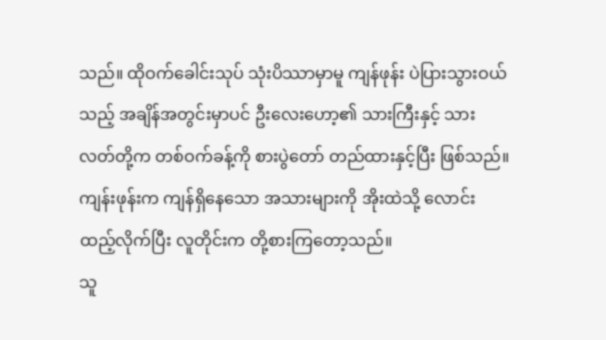သည်။ ထိုဝက်ခေါင်းသုပ် သုံးပိဿာမှာမူ ကျန်ဖုန်း ပဲပြားသွားဝယ်သည့် အချိန်အတွင်းမှာပင် ဦးလေးဟော့၏ သားကြီးနှင့် သားလတ်တို့က တစ်ဝက်ခန့်ကို စားပွဲတော် တည်ထားနှင့်ပြီး ဖြစ်သည်။
ကျန်းဖုန်းက ကျန်ရှိနေသော အသားများကို အိုးထဲသို့ လောင်းထည့်လိုက်ပြီး လူတိုင်းက တို့စားကြတော့သည်။
သူ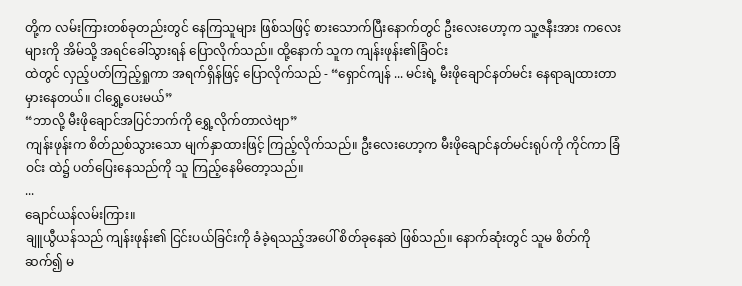တို့က လမ်းကြားတစ်ခုတည်းတွင် နေကြသူများ ဖြစ်သဖြင့် စားသောက်ပြီးနောက်တွင် ဦးလေးဟော့က သူ့ဇနီးအား ကလေးများကို အိမ်သို့ အရင်ခေါ်သွားရန် ပြောလိုက်သည်။ ထို့နောက် သူက ကျန်းဖုန်း၏ခြံဝင်း
ထဲတွင် လှည့်ပတ်ကြည့်ရှုကာ အရက်ရှိန်ဖြင့် ပြောလိုက်သည် - “ရှောင်ကျန် ... မင်းရဲ့ မီးဖိုချောင်နတ်မင်း နေရာချထားတာ မှားနေတယ်။ ငါရွှေ့ပေးမယ်”
“ဘာလို့ မီးဖိုချောင်အပြင်ဘက်ကို ရွှေ့လိုက်တာလဲဗျာ”
ကျန်းဖုန်းက စိတ်ညစ်သွားသော မျက်နှာထားဖြင့် ကြည့်လိုက်သည်။ ဦးလေးဟော့က မီးဖိုချောင်နတ်မင်းရုပ်ကို ကိုင်ကာ ခြံဝင်း ထဲ၌ ပတ်ပြေးနေသည်ကို သူ ကြည့်နေမိတော့သည်။
...
ချောင်ယန်လမ်းကြား။
ချူယွီယန်သည် ကျန်းဖုန်း၏ ငြင်းပယ်ခြင်းကို ခံခဲ့ရသည့်အပေါ် စိတ်ခုနေဆဲ ဖြစ်သည်။ နောက်ဆုံးတွင် သူမ စိတ်ကို ဆက်၍ မ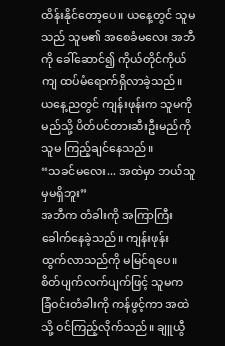ထိန်းနိုင်တော့ပေ။ ယနေ့တွင် သူမသည် သူမ၏ အစေခံမလေး အဘီ ကို ခေါ်ဆောင်၍ ကိုယ်တိုင်ကိုယ်ကျ ထပ်မံရောက်ရှိလာခဲ့သည်။ ယနေ့ညတွင် ကျန်းဖုန်းက သူမကို မည်သို့ ပိတ်ပင်တားဆီးဦးမည်ကို သူမ ကြည့်ချင်နေသည်။
“သခင်မလေး... အထဲမှာ ဘယ်သူမှမရှိဘူး”
အဘီက တံခါးကို အကြာကြီး ခေါက်နေခဲ့သည်။ ကျန်းဖုန်း ထွက်လာသည်ကို မမြင်ရပေ။ စိတ်ပျက်လက်ပျက်ဖြင့် သူမက ခြံဝင်းတံခါးကို ကန်ဖွင့်ကာ အထဲသို့ ဝင်ကြည့်လိုက်သည်။ ချူယွီ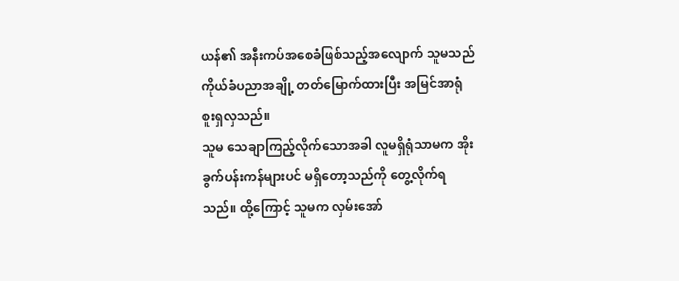ယန်၏ အနီးကပ်အစေခံဖြစ်သည့်အလျောက် သူမသည် ကိုယ်ခံပညာအချို့ တတ်မြောက်ထားပြီး အမြင်အာရုံ စူးရှလှသည်။
သူမ သေချာကြည့်လိုက်သောအခါ လူမရှိရုံသာမက အိုးခွက်ပန်းကန်များပင် မရှိတော့သည်ကို တွေ့လိုက်ရသည်။ ထို့ကြောင့် သူမက လှမ်းအော်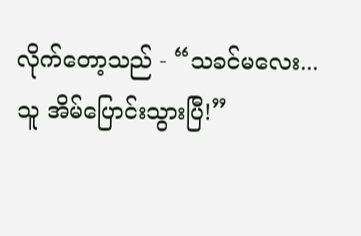လိုက်တော့သည် - “သခင်မလေး... သူ အိမ်ပြောင်းသွားပြီ!”